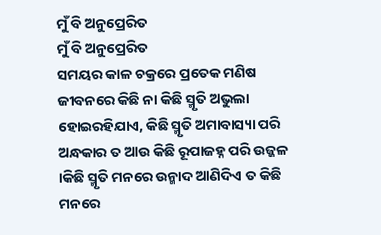ମୁଁ ବି ଅନୁପ୍ରେରିତ
ମୁଁ ବି ଅନୁପ୍ରେରିତ
ସମୟର କାଳ ଚକ୍ରରେ ପ୍ରତେକ ମଣିଷ ଜୀବନରେ କିଛି ନା କିଛି ସ୍ମୃତି ଅଭୁଲା ହୋଇରହିଯାଏ, କିଛି ସ୍ମୃତି ଅମାବାସ୍ୟା ପରି ଅନ୍ଧକାର ତ ଆଉ କିଛି ରୂପାଜହ୍ନ ପରି ଉଜ୍ଜଳ ।କିଛି ସ୍ମୃତି ମନରେ ଉନ୍ମାଦ ଆଣିଦିଏ ତ କିଛି ମନରେ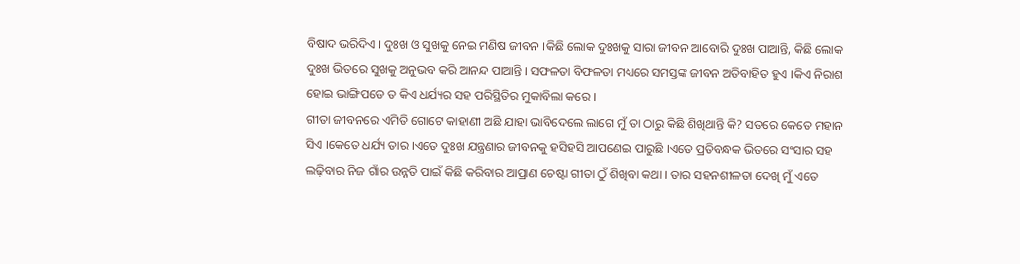ବିଷାଦ ଭରିଦିଏ । ଦୁଃଖ ଓ ସୁଖକୁ ନେଇ ମଣିଷ ଜୀବନ ।କିଛି ଲୋକ ଦୁଃଖକୁ ସାରା ଜୀବନ ଆବୋରି ଦୁଃଖ ପାଆନ୍ତି, କିଛି ଲୋକ ଦୁଃଖ ଭିତରେ ସୁଖକୁ ଅନୁଭବ କରି ଆନନ୍ଦ ପାଆନ୍ତି । ସଫଳତା ବିଫଳତା ମଧ୍ୟରେ ସମସ୍ତଙ୍କ ଜୀବନ ଅତିବାହିତ ହୁଏ ।କିଏ ନିରାଶ ହୋଇ ଭାଙ୍ଗିପଡେ ତ କିଏ ଧର୍ଯ୍ୟର ସହ ପରିସ୍ଥିତିର ମୁକାବିଲା କରେ ।
ଗୀତା ଜୀବନରେ ଏମିତି ଗୋଟେ କାହାଣୀ ଅଛି ଯାହା ଭାବିଦେଲେ ଲାଗେ ମୁଁ ତା ଠାରୁ କିଛି ଶିଖିଥାନ୍ତି କି? ସତରେ କେତେ ମହାନ ସିଏ ।କେତେ ଧର୍ଯ୍ୟ ତାର ।ଏତେ ଦୁଃଖ ଯନ୍ତ୍ରଣାର ଜୀବନକୁ ହସିହସି ଆପଣେଇ ପାରୁଛି ।ଏତେ ପ୍ରତିବନ୍ଧକ ଭିତରେ ସଂସାର ସହ ଲଢ଼ିବାର ନିଜ ଗାଁର ଉନ୍ନତି ପାଇଁ କିଛି କରିବାର ଆପ୍ରାଣ ଚେଷ୍ଟା ଗୀତା ଠୁଁ ଶିଖିବା କଥା । ତାର ସହନଶୀଳତା ଦେଖି ମୁଁ ଏତେ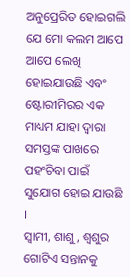ଅନୁପ୍ରେରିତ ହୋଇଗଲି ଯେ ମୋ କଲମ ଆପେ ଆପେ ଲେଖି ହୋଇଯାଉଛି ଏବଂ ଷ୍ଟୋରୀମିରର ଏକ ମାଧ୍ୟମ ଯାହା ଦ୍ୱାରା ସମସ୍ତଙ୍କ ପାଖରେ ପହଂଚିବା ପାଇଁ ସୁଯୋଗ ହୋଇ ଯାଉଛି ।
ସ୍ୱାମୀ, ଶାଶୁ, ଶ୍ୱଶୁର ଗୋଟିଏ ସନ୍ତାନକୁ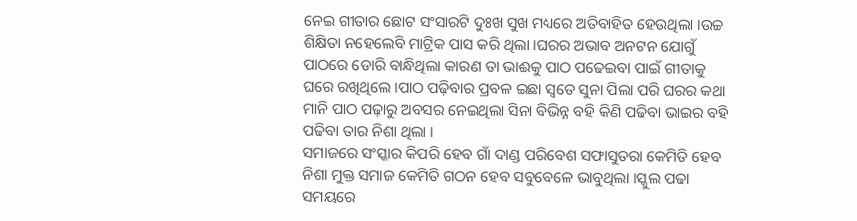ନେଇ ଗୀତାର ଛୋଟ ସଂସାରଟି ଦୁଃଖ ସୁଖ ମଧ୍ୟରେ ଅତିବାହିତ ହେଉଥିଲା ।ଉଚ୍ଚ ଶିକ୍ଷିତା ନହେଲେବି ମାଟ୍ରିକ ପାସ କରି ଥିଲା ।ଘରର ଅଭାବ ଅନଟନ ଯୋଗୁଁ ପାଠରେ ଡୋରି ବାନ୍ଧିଥିଲା କାରଣ ତା ଭାଈକୁ ପାଠ ପଢେଇବା ପାଇଁ ଗୀତାକୁ ଘରେ ରଖିଥିଲେ ।ପାଠ ପଢ଼ିବାର ପ୍ରବଳ ଇଛା ସ୍ୱତେ ସୁନା ପିଲା ପରି ଘରର କଥା ମାନି ପାଠ ପଢ଼ାରୁ ଅବସର ନେଇଥିଲା ସିନା ବିଭିନ୍ନ ବହି କିଣି ପଢିବା ଭାଇର ବହି ପଢିବା ତାର ନିଶା ଥିଲା ।
ସମାଜରେ ସଂସ୍କାର କିପରି ହେବ ଗାଁ ଦାଣ୍ଡ ପରିବେଶ ସଫାସୁତରା କେମିତି ହେବ ନିଶା ମୁକ୍ତ ସମାଜ କେମିତି ଗଠନ ହେବ ସବୁବେଳେ ଭାବୁଥିଲା ।ସ୍କୁଲ ପଢା ସମୟରେ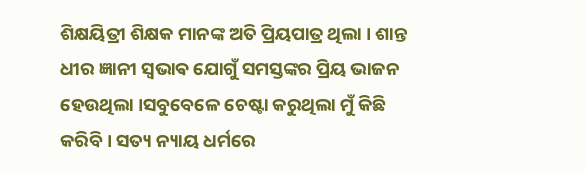ଶିକ୍ଷୟିତ୍ରୀ ଶିକ୍ଷକ ମାନଙ୍କ ଅତି ପ୍ରିୟପାତ୍ର ଥିଲା । ଶାନ୍ତ ଧୀର ଜ୍ଞାନୀ ସ୍ଵଭାଵ ଯୋଗୁଁ ସମସ୍ତଙ୍କର ପ୍ରିୟ ଭାଜନ ହେଉଥିଲା ।ସବୁବେଳେ ଚେଷ୍ଟା କରୁଥିଲା ମୁଁ କିଛି କରିବି । ସତ୍ୟ ନ୍ୟାୟ ଧର୍ମରେ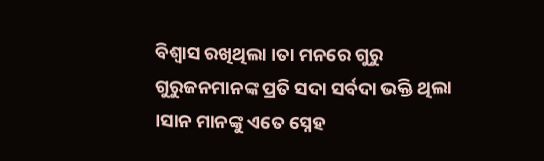ବିଶ୍ୱାସ ରଖିଥିଲା ।ତା ମନରେ ଗୁରୁ ଗୁରୁଜନମାନଙ୍କ ପ୍ରତି ସଦା ସର୍ବଦା ଭକ୍ତି ଥିଲା ।ସାନ ମାନଙ୍କୁ ଏତେ ସ୍ନେହ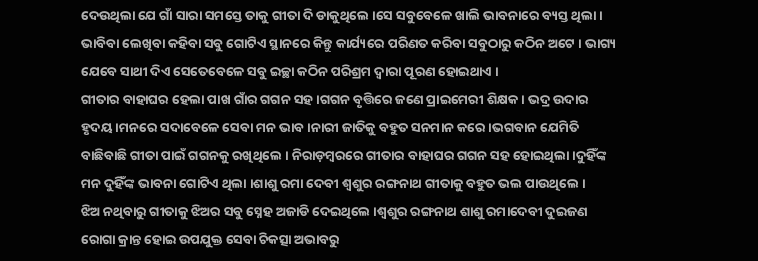ଦେଉଥିଲା ଯେ ଗାଁ ସାରା ସମସ୍ତେ ତାକୁ ଗୀତା ଦି ଡାକୁଥିଲେ ।ସେ ସବୁବେଳେ ଖାଲି ଭାବନାରେ ବ୍ୟସ୍ତ ଥିଲା । ଭାବିବା ଲେଖିବା କହିବା ସବୁ ଗୋଟିଏ ସ୍ଥାନରେ କିନ୍ତୁ କାର୍ଯ୍ୟରେ ପରିଣତ କରିବା ସବୁଠାରୁ କଠିନ ଅଟେ । ଭାଗ୍ୟ ଯେବେ ସାଥୀ ଦିଏ ସେତେବେଳେ ସବୁ ଇଚ୍ଛା କଠିନ ପରିଶ୍ରମ ଦ୍ୱାରା ପୂରଣ ହୋଇଥାଏ ।
ଗୀତାର ବାହାଘର ହେଲା ପାଖ ଗାଁର ଗଗନ ସହ ।ଗଗନ ବୃତ୍ତିରେ ଜଣେ ପ୍ରାଇମେରୀ ଶିକ୍ଷକ । ଭଦ୍ର ଉଦାର ହୃଦୟ ।ମନରେ ସଦାବେଳେ ସେବା ମନ ଭାବ ।ନାରୀ ଜାତିକୁ ବହୁତ ସନମାନ କରେ ।ଭଗବାନ ଯେମିତି ବାଛିବାଛି ଗୀତା ପାଇଁ ଗଗନକୁ ରଖିଥିଲେ । ନିରାଡ଼ମ୍ବରରେ ଗୀତାର ବାହାଘର ଗଗନ ସହ ହୋଇଥିଲା ।ଦୁହିଁଙ୍କ ମନ ଦୁହିଁଙ୍କ ଭାବନା ଗୋଟିଏ ଥିଲା ।ଶାଶୁ ରମା ଦେବୀ ଶ୍ୱଶୁର ରଙ୍ଗନାଥ ଗୀତାକୁ ବହୁତ ଭଲ ପାଉଥିଲେ ।
ଝିଅ ନଥିବାରୁ ଗୀତାକୁ ଝିଅର ସବୁ ସ୍ନେହ ଅଜାଡି ଦେଇଥିଲେ ।ଶ୍ୱଶୁର ରଙ୍ଗନାଥ ଶାଶୁ ରମାଦେବୀ ଦୁଇଜଣ ରୋଗା କ୍ରାନ୍ତ ହୋଇ ଉପଯୁକ୍ତ ସେବା ଚିକତ୍ସା ଅଭାବରୁ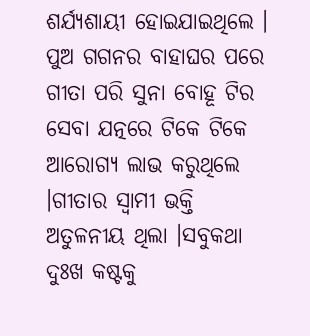ଶର୍ଯ୍ୟଶାୟୀ ହୋଇଯାଇଥିଲେ । ପୁଅ ଗଗନର ବାହାଘର ପରେ ଗୀତା ପରି ସୁନା ବୋହୂ ଟିର ସେବା ଯତ୍ନରେ ଟିକେ ଟିକେ ଆରୋଗ୍ୟ ଲାଭ କରୁଥିଲେ ।ଗୀତାର ସ୍ୱାମୀ ଭକ୍ତି ଅତୁଳନୀୟ ଥିଲା ।ସବୁକଥା ଦୁଃଖ କଷ୍ଟକୁ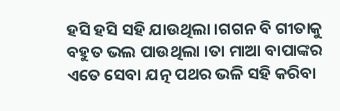ହସି ହସି ସହି ଯାଉଥିଲା ।ଗଗନ ବି ଗୀତାକୁ ବହୁତ ଭଲ ପାଉଥିଲା ।ତା ମାଆ ବାପାଙ୍କର ଏତେ ସେବା ଯତ୍ନ ପଥର ଭଳି ସହି କରିବା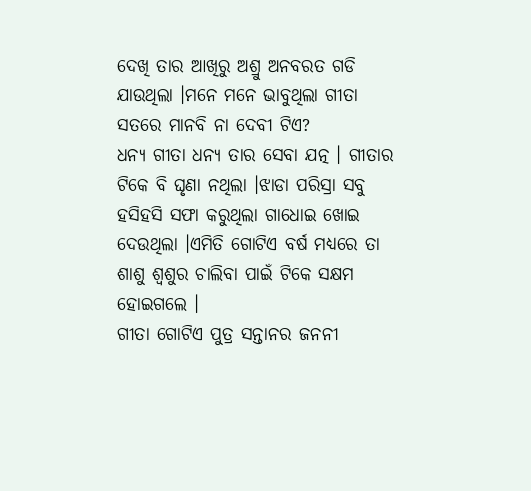ଦେଖି ତାର ଆଖିରୁ ଅଶ୍ରୁ ଅନବରତ ଗଡି ଯାଉଥିଲା ।ମନେ ମନେ ଭାବୁଥିଲା ଗୀତା ସତରେ ମାନବି ନା ଦେବୀ ଟିଏ?
ଧନ୍ୟ ଗୀତା ଧନ୍ୟ ତାର ସେବା ଯତ୍ନ । ଗୀତାର ଟିକେ ବି ଘୃଣା ନଥିଲା ।ଝାଡା ପରିସ୍ରା ସବୁ ହସିହସି ସଫା କରୁଥିଲା ଗାଧୋଇ ଖୋଇ ଦେଉଥିଲା ।ଏମିତି ଗୋଟିଏ ବର୍ଷ ମଧ୍ୟରେ ତା ଶାଶୁ ଶ୍ୱଶୁର ଚାଲିବା ପାଇଁ ଟିକେ ସକ୍ଷମ ହୋଇଗଲେ ।
ଗୀତା ଗୋଟିଏ ପୁତ୍ର ସନ୍ତାନର ଜନନୀ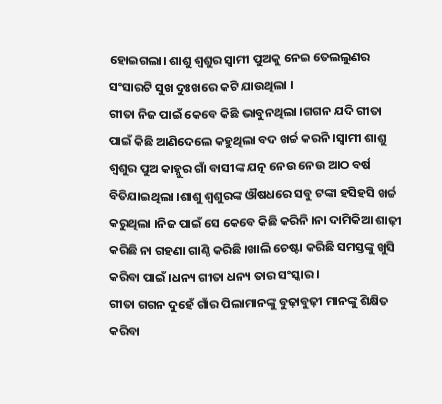ହୋଇଗଲା। ଶାଶୁ ଶ୍ୱଶୁର ସ୍ୱାମୀ ପୁଅକୁ ନେଇ ତେଲଲୁଣର ସଂସାରଟି ସୁଖ ଦୁଃଖରେ କଟି ଯାଉଥିଲା ।
ଗୀତା ନିଜ ପାଇଁ କେବେ କିଛି ଭାବୁନଥିଲା ।ଗଗନ ଯଦି ଗୀତା ପାଇଁ କିଛି ଆଣିଦେଲେ କହୁଥିଲା ବଦ ଖର୍ଚ୍ଚ କରନି ।ସ୍ୱାମୀ ଶାଶୁ ଶ୍ୱଶୁର ପୁଅ କାହ୍ନୁର ଗାଁ ବାସୀଙ୍କ ଯତ୍ନ ନେଉ ନେଉ ଆଠ ବର୍ଷ ବିତିଯାଇଥିଲା ।ଶାଶୁ ଶ୍ୱଶୁରଙ୍କ ଔଷଧରେ ସବୁ ଟଙ୍କା ହସିହସି ଖର୍ଚ୍ଚ କରୁଥିଲା ।ନିଜ ପାଇଁ ସେ କେବେ କିଛି କରିନି ।ନା ଦାମିକିଆ ଶାଢ଼ୀ କରିଛି ନା ଗହଣା ଗାଣ୍ଠି କରିଛି ।ଖାଲି ଚେଷ୍ଟା କରିଛି ସମସ୍ତଙ୍କୁ ଖୁସି କରିବା ପାଇଁ ।ଧନ୍ୟ ଗୀତା ଧନ୍ୟ ତାର ସଂସ୍କାର ।
ଗୀତା ଗଗନ ଦୁହେଁ ଗାଁର ପିଲାମାନଙ୍କୁ ବୁଢ଼ାବୁଢ଼ୀ ମାନଙ୍କୁ ଶିକ୍ଷିତ କରିବା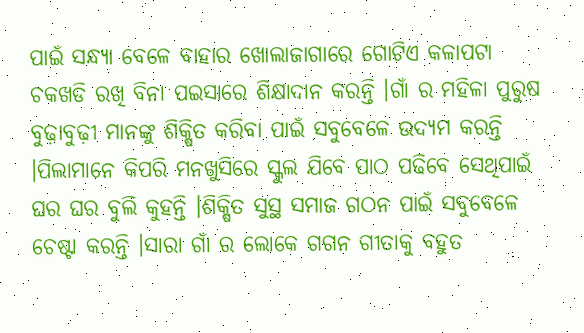ପାଇଁ ସନ୍ଧ୍ୟା ବେଳେ ବାହାର ଖୋଲାଜାଗାରେ ଗୋଟିଏ କଳାପଟା ଚକଖଡି ରଖି ବିନା ପଇସାରେ ଶିକ୍ଷାଦାନ କରନ୍ତି ।ଗାଁ ର ମହିଳା ପୁରୁଷ ବୁଢ଼ାବୁଢ଼ୀ ମାନଙ୍କୁ ଶିକ୍ଷିତ କରିବା ପାଇଁ ସବୁବେଳେ ଉଦ୍ୟମ କରନ୍ତି ।ପିଲାମାନେ କିପରି ମନଖୁସିରେ ସ୍କୁଲ ଯିବେ ପାଠ ପଢିବେ ସେଥିପାଇଁ ଘର ଘର ବୁଲି କୁହନ୍ତି ।ଶିକ୍ଷିତ ସୁସ୍ଥ ସମାଜ ଗଠନ ପାଇଁ ସବୁବେଳେ ଚେଷ୍ଟା କରନ୍ତି ।ସାରା ଗାଁ ର ଲୋକେ ଗଗନ ଗୀତାକୁ ବହୁତ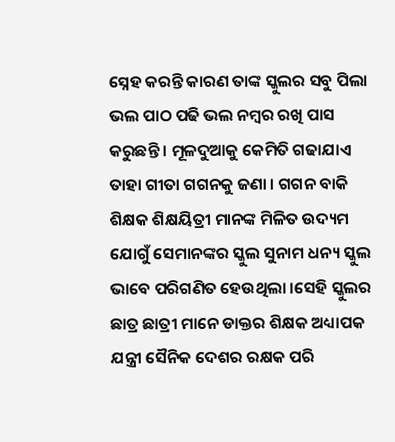ସ୍ନେହ କରନ୍ତି କାରଣ ତାଙ୍କ ସ୍କୁଲର ସବୁ ପିଲା ଭଲ ପାଠ ପଢି ଭଲ ନମ୍ବର ରଖି ପାସ କରୁଛନ୍ତି । ମୂଳଦୁଆକୁ କେମିତି ଗଢାଯାଏ ତାହା ଗୀତା ଗଗନକୁ ଜଣା । ଗଗନ ବାକି ଶିକ୍ଷକ ଶିକ୍ଷୟିତ୍ରୀ ମାନଙ୍କ ମିଳିତ ଉଦ୍ୟମ ଯୋଗୁଁ ସେମାନଙ୍କର ସ୍କୁଲ ସୁନାମ ଧନ୍ୟ ସ୍କୁଲ ଭାବେ ପରିଗଣିତ ହେଉଥିଲା ।ସେହି ସ୍କୁଲର ଛାତ୍ର ଛାତ୍ରୀ ମାନେ ଡାକ୍ତର ଶିକ୍ଷକ ଅଧ୍ୟାପକ ଯନ୍ତ୍ରୀ ସୈନିକ ଦେଶର ରକ୍ଷକ ପରି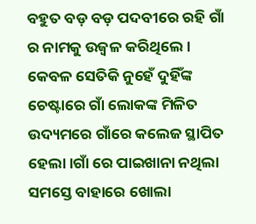ବହୁତ ବଡ଼ ବଡ଼ ପଦବୀରେ ରହି ଗାଁ ର ନାମକୁ ଉଜ୍ୱଳ କରିଥିଲେ ।
କେବଳ ସେତିକି ନୁହେଁ ଦୁହିଁଙ୍କ ଚେଷ୍ଟାରେ ଗାଁ ଲୋକଙ୍କ ମିଳିତ ଉଦ୍ୟମରେ ଗାଁରେ କଲେଜ ସ୍ଥାପିତ ହେଲା ।ଗାଁ ରେ ପାଇଖାନା ନଥିଲା ସମସ୍ତେ ବାହାରେ ଖୋଲା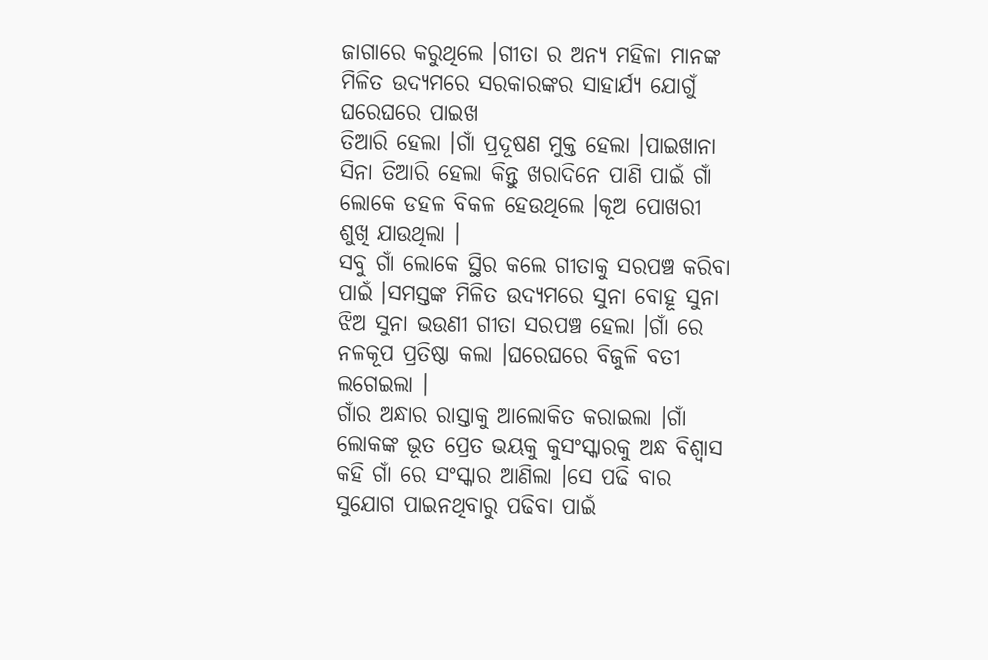ଜାଗାରେ କରୁଥିଲେ ।ଗୀତା ର ଅନ୍ୟ ମହିଳା ମାନଙ୍କ ମିଳିତ ଉଦ୍ୟମରେ ସରକାରଙ୍କର ସାହାର୍ଯ୍ୟ ଯୋଗୁଁ ଘରେଘରେ ପାଇଖ
ତିଆରି ହେଲା ।ଗାଁ ପ୍ରଦୂଷଣ ମୁକ୍ତ ହେଲା ।ପାଇଖାନା ସିନା ତିଆରି ହେଲା କିନ୍ତୁ ଖରାଦିନେ ପାଣି ପାଇଁ ଗାଁ ଲୋକେ ଡହଳ ବିକଳ ହେଉଥିଲେ ।କୂଅ ପୋଖରୀ ଶୁଖି ଯାଉଥିଲା ।
ସବୁ ଗାଁ ଲୋକେ ସ୍ଥିର କଲେ ଗୀତାକୁ ସରପଞ୍ଚ କରିବା ପାଇଁ ।ସମସ୍ତଙ୍କ ମିଳିତ ଉଦ୍ୟମରେ ସୁନା ବୋହୂ ସୁନା ଝିଅ ସୁନା ଭଉଣୀ ଗୀତା ସରପଞ୍ଚ ହେଲା ।ଗାଁ ରେ ନଳକୂପ ପ୍ରତିଷ୍ଠା କଲା ।ଘରେଘରେ ବିଜୁଳି ବତୀ ଲଗେଇଲା ।
ଗାଁର ଅନ୍ଧାର ରାସ୍ତାକୁ ଆଲୋକିତ କରାଇଲା ।ଗାଁ ଲୋକଙ୍କ ଭୂତ ପ୍ରେତ ଭୟକୁ କୁସଂସ୍କାରକୁ ଅନ୍ଧ ବିଶ୍ୱାସ କହି ଗାଁ ରେ ସଂସ୍କାର ଆଣିଲା ।ସେ ପଢି ବାର ସୁଯୋଗ ପାଇନଥିବାରୁ ପଢିବା ପାଇଁ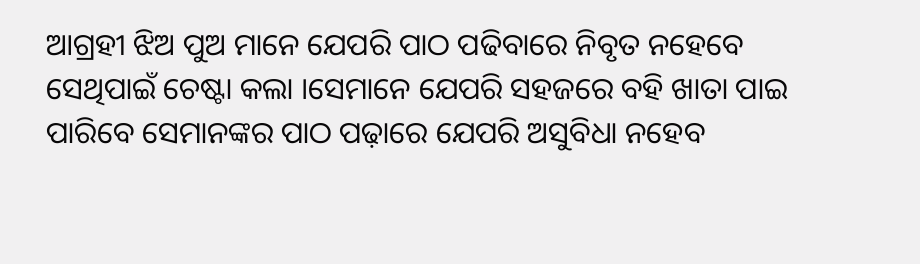ଆଗ୍ରହୀ ଝିଅ ପୁଅ ମାନେ ଯେପରି ପାଠ ପଢିବାରେ ନିବୃତ ନହେବେ ସେଥିପାଇଁ ଚେଷ୍ଟା କଲା ।ସେମାନେ ଯେପରି ସହଜରେ ବହି ଖାତା ପାଇ ପାରିବେ ସେମାନଙ୍କର ପାଠ ପଢ଼ାରେ ଯେପରି ଅସୁବିଧା ନହେବ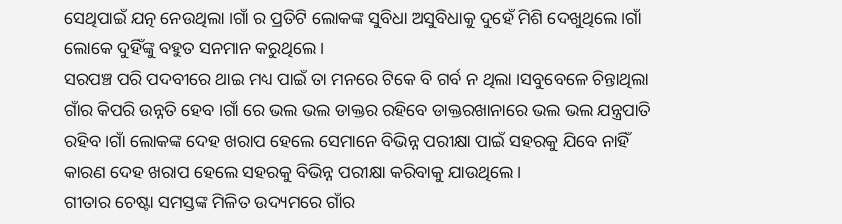ସେଥିପାଇଁ ଯତ୍ନ ନେଉଥିଲା ।ଗାଁ ର ପ୍ରତିଟି ଲୋକଙ୍କ ସୁବିଧା ଅସୁବିଧାକୁ ଦୁହେଁ ମିଶି ଦେଖୁଥିଲେ ।ଗାଁ ଲୋକେ ଦୁହିଁଙ୍କୁ ବହୁତ ସନମାନ କରୁଥିଲେ ।
ସରପଞ୍ଚ ପରି ପଦବୀରେ ଥାଇ ମଧ୍ୟ ପାଇଁ ତା ମନରେ ଟିକେ ବି ଗର୍ବ ନ ଥିଲା ।ସବୁବେଳେ ଚିନ୍ତାଥିଲା ଗାଁର କିପରି ଉନ୍ନତି ହେବ ।ଗାଁ ରେ ଭଲ ଭଲ ଡାକ୍ତର ରହିବେ ଡାକ୍ତରଖାନାରେ ଭଲ ଭଲ ଯନ୍ତ୍ରପାତି ରହିବ ।ଗାଁ ଲୋକଙ୍କ ଦେହ ଖରାପ ହେଲେ ସେମାନେ ବିଭିନ୍ନ ପରୀକ୍ଷା ପାଇଁ ସହରକୁ ଯିବେ ନାହିଁ କାରଣ ଦେହ ଖରାପ ହେଲେ ସହରକୁ ବିଭିନ୍ନ ପରୀକ୍ଷା କରିବାକୁ ଯାଉଥିଲେ ।
ଗୀତାର ଚେଷ୍ଟା ସମସ୍ତଙ୍କ ମିଳିତ ଉଦ୍ୟମରେ ଗାଁର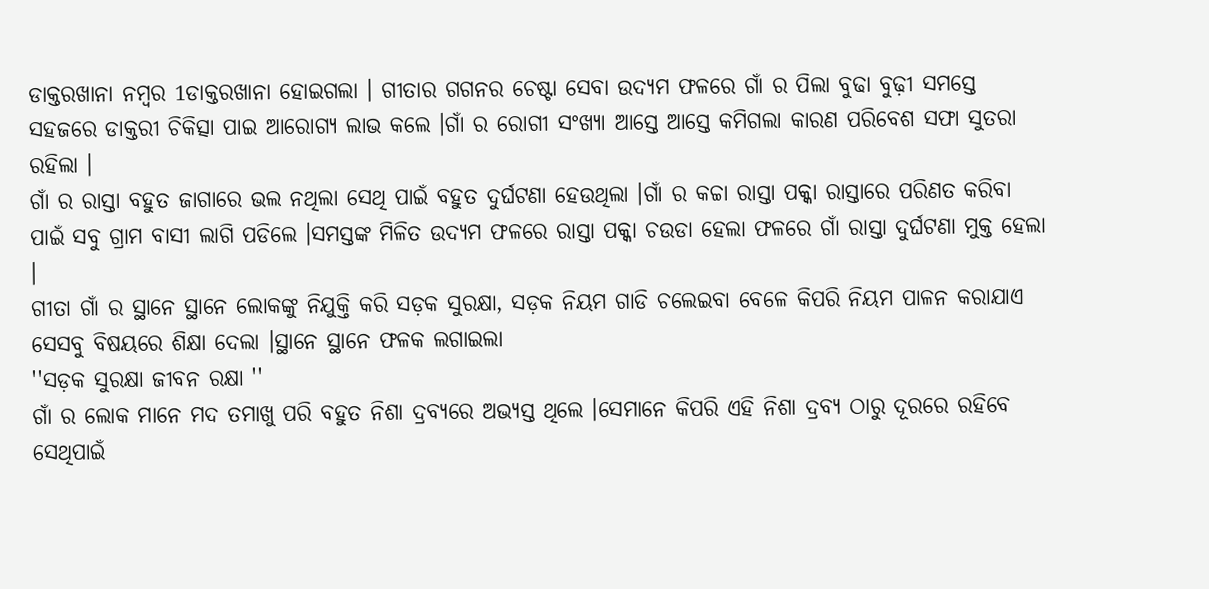ଡାକ୍ତରଖାନା ନମ୍ବର 1ଡାକ୍ତରଖାନା ହୋଇଗଲା । ଗୀତାର ଗଗନର ଚେଷ୍ଟା ସେବା ଉଦ୍ୟମ ଫଳରେ ଗାଁ ର ପିଲା ବୁଢା ବୁଢ଼ୀ ସମସ୍ତେ ସହଜରେ ଡାକ୍ତରୀ ଚିକିତ୍ସା ପାଇ ଆରୋଗ୍ୟ ଲାଭ କଲେ ।ଗାଁ ର ରୋଗୀ ସଂଖ୍ୟା ଆସ୍ତେ ଆସ୍ତେ କମିଗଲା କାରଣ ପରିବେଶ ସଫା ସୁତରା ରହିଲା ।
ଗାଁ ର ରାସ୍ତା ବହୁତ ଜାଗାରେ ଭଲ ନଥିଲା ସେଥି ପାଇଁ ବହୁତ ଦୁର୍ଘଟଣା ହେଉଥିଲା ।ଗାଁ ର କଚ୍ଚା ରାସ୍ତା ପକ୍କା ରାସ୍ତାରେ ପରିଣତ କରିବା ପାଇଁ ସବୁ ଗ୍ରାମ ବାସୀ ଲାଗି ପଡିଲେ ।ସମସ୍ତଙ୍କ ମିଳିତ ଉଦ୍ୟମ ଫଳରେ ରାସ୍ତା ପକ୍କା ଚଉଡା ହେଲା ଫଳରେ ଗାଁ ରାସ୍ତା ଦୁର୍ଘଟଣା ମୁକ୍ତ ହେଲା ।
ଗୀତା ଗାଁ ର ସ୍ଥାନେ ସ୍ଥାନେ ଲୋକଙ୍କୁ ନିଯୁକ୍ତି କରି ସଡ଼କ ସୁରକ୍ଷା, ସଡ଼କ ନିୟମ ଗାଡି ଚଲେଇବା ବେଳେ କିପରି ନିୟମ ପାଳନ କରାଯାଏ ସେସବୁ ବିଷୟରେ ଶିକ୍ଷା ଦେଲା ।ସ୍ଥାନେ ସ୍ଥାନେ ଫଳକ ଲଗାଇଲା
''ସଡ଼କ ସୁରକ୍ଷା ଜୀବନ ରକ୍ଷା ''
ଗାଁ ର ଲୋକ ମାନେ ମଦ ତମାଖୁ ପରି ବହୁତ ନିଶା ଦ୍ରବ୍ୟରେ ଅଭ୍ୟସ୍ତ ଥିଲେ ।ସେମାନେ କିପରି ଏହି ନିଶା ଦ୍ରବ୍ୟ ଠାରୁ ଦୂରରେ ରହିବେ ସେଥିପାଇଁ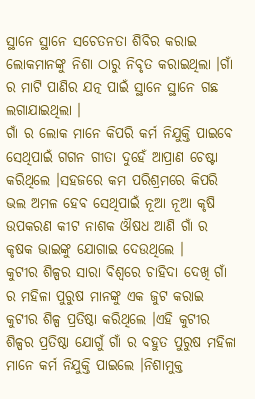ସ୍ଥାନେ ସ୍ଥାନେ ସଚେତନତା ଶିବିର କରାଇ ଲୋକମାନଙ୍କୁ ନିଶା ଠାରୁ ନିବୃତ କରାଇଥିଲା ।ଗାଁ ର ମାଟି ପାଣିର ଯତ୍ନ ପାଇଁ ସ୍ଥାନେ ସ୍ଥାନେ ଗଛ ଲଗାଯାଇଥିଲା ।
ଗାଁ ର ଲୋକ ମାନେ କିପରି କର୍ମ ନିଯୁକ୍ତି ପାଇବେ ସେଥିପାଇଁ ଗଗନ ଗୀତା ଦୁହେଁ ଆପ୍ରାଣ ଚେଷ୍ଟା କରିଥିଲେ ।ସହଜରେ କମ ପରିଶ୍ରମରେ କିପରି ଭଲ ଅମଳ ହେବ ସେଥିପାଇଁ ନୂଆ ନୂଆ କୃଷି ଉପକରଣ କୀଟ ନାଶକ ଔଷଧ ଆଣି ଗାଁ ର କୃଷକ ଭାଇଙ୍କୁ ଯୋଗାଇ ଦେଉଥିଲେ ।
କୁଟୀର ଶିଳ୍ପର ସାରା ବିଶ୍ୱରେ ଚାହିଦା ଦେଖି ଗାଁ ର ମହିଳା ପୁରୁଷ ମାନଙ୍କୁ ଏକ ଜୁଟ କରାଇ କୁଟୀର ଶିଳ୍ପ ପ୍ରତିଷ୍ଠା କରିଥିଲେ ।ଏହି କୁଟୀର ଶିଳ୍ପର ପ୍ରତିଷ୍ଠା ଯୋଗୁଁ ଗାଁ ର ବହୁତ ପୁରୁଷ ମହିଳା ମାନେ କର୍ମ ନିଯୁକ୍ତି ପାଇଲେ ।ନିଶାମୁକ୍ତ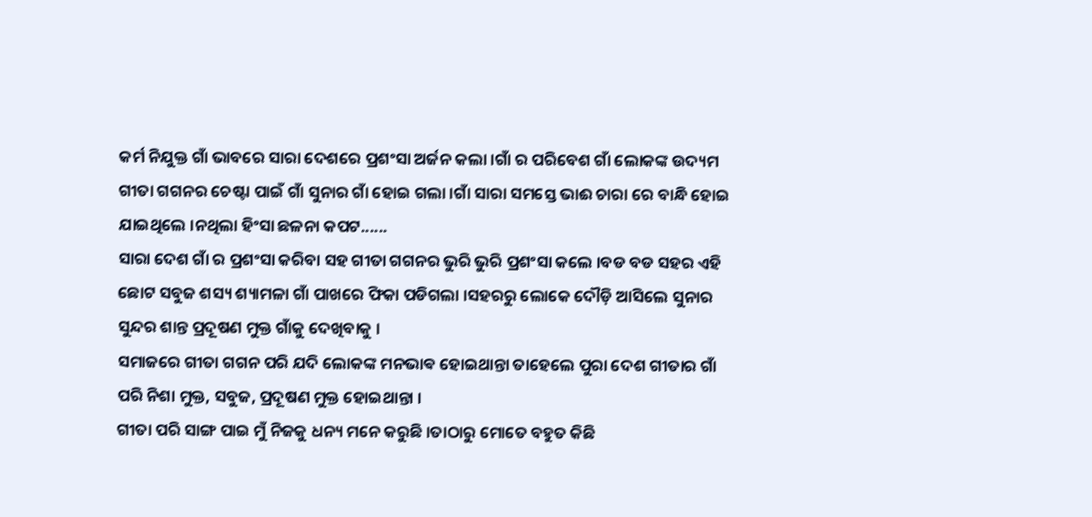କର୍ମ ନିଯୁକ୍ତ ଗାଁ ଭାବରେ ସାରା ଦେଶରେ ପ୍ରଶଂସା ଅର୍ଜନ କଲା ।ଗାଁ ର ପରିବେଶ ଗାଁ ଲୋକଙ୍କ ଉଦ୍ୟମ ଗୀତା ଗଗନର ଚେଷ୍ଟା ପାଇଁ ଗାଁ ସୁନାର ଗାଁ ହୋଇ ଗଲା ।ଗାଁ ସାରା ସମସ୍ତେ ଭାଈ ଚାରା ରେ ବାନ୍ଧି ହୋଇ ଯାଇଥିଲେ ।ନଥିଲା ହିଂସା ଛଳନା କପଟ......
ସାରା ଦେଶ ଗାଁ ର ପ୍ରଶଂସା କରିବା ସହ ଗୀତା ଗଗନର ଭୁରି ଭୁରି ପ୍ରଶଂସା କଲେ ।ବଡ ବଡ ସହର ଏହି ଛୋଟ ସବୁଜ ଶସ୍ୟ ଶ୍ୟାମଳା ଗାଁ ପାଖରେ ଫିକା ପଡିଗଲା ।ସହରରୁ ଲୋକେ ଦୌଡ଼ି ଆସିଲେ ସୁନାର ସୁନ୍ଦର ଶାନ୍ତ ପ୍ରଦୂଷଣ ମୁକ୍ତ ଗାଁକୁ ଦେଖିବାକୁ ।
ସମାଜରେ ଗୀତା ଗଗନ ପରି ଯଦି ଲୋକଙ୍କ ମନଭାଵ ହୋଇଥାନ୍ତା ତାହେଲେ ପୁରା ଦେଶ ଗୀତାର ଗାଁ ପରି ନିଶା ମୁକ୍ତ, ସବୁଜ, ପ୍ରଦୂଷଣ ମୁକ୍ତ ହୋଇଥାନ୍ତା ।
ଗୀତା ପରି ସାଙ୍ଗ ପାଇ ମୁଁ ନିଜକୁ ଧନ୍ୟ ମନେ କରୁଛି ।ତାଠାରୁ ମୋତେ ବହୁତ କିଛି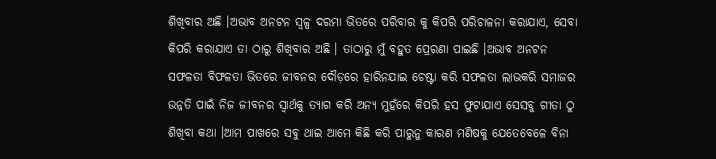ଶିଖିବାର ଅଛି ।ଅଭାବ ଅନଟନ ସ୍ୱଳ୍ପ ଦରମା ଭିତରେ ପରିବାର କୁ କିପରି ପରିଚାଳନା କରାଯାଏ, ସେବା କିପରି କରାଯାଏ ତା ଠାରୁ ଶିଖିବାର ଅଛି । ତାଠାରୁ ମୁଁ ବହୁତ ପ୍ରେରଣା ପାଇଛି ।ଅଭାବ ଅନଟନ ସଫଳତା ବିଫଳତା ଭିତରେ ଜୀବନର ଦୌଡ଼ରେ ହାରିନଯାଇ ଚେଷ୍ଟା କରି ସଫଳତା ଲାଭକରି ସମାଜର ଉନ୍ନତି ପାଇଁ ନିଜ ଜୀବନର ସ୍ୱାର୍ଥକୁ ତ୍ୟାଗ କରି ଅନ୍ୟ ମୁହଁରେ କିପରି ହସ ଫୁଟାଯାଏ ସେସବୁ ଗୀତା ଠୁ ଶିଖିବା କଥା ।ଆମ ପାଖରେ ସବୁ ଥାଇ ଆମେ କିଛି କରି ପାରୁନୁ କାରଣ ମଣିଷକୁ ଯେତେବେଳେ ବିନା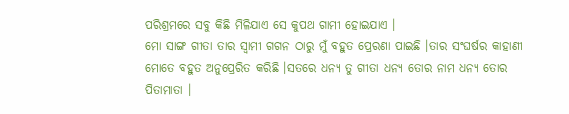ପରିଶ୍ରମରେ ସବୁ କିଛି ମିଳିଯାଏ ସେ କୁପଥ ଗାମୀ ହୋଇଯାଏ ।
ମୋ ସାଙ୍ଗ ଗୀତା ତାର ସ୍ୱାମୀ ଗଗନ ଠାରୁ ମୁଁ ବହୁତ ପ୍ରେରଣା ପାଇଛି ।ତାର ସଂଘର୍ଷର କାହାଣୀ ମୋତେ ବହୁତ ଅନୁପ୍ରେରିତ କରିଛି ।ସତରେ ଧନ୍ୟ ତୁ ଗୀତା ଧନ୍ୟ ତୋର ନାମ ଧନ୍ୟ ତୋର ପିତାମାତା ।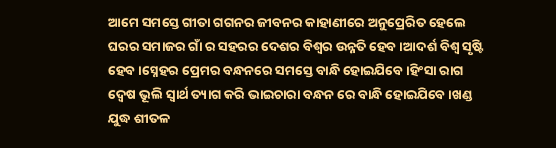ଆମେ ସମସ୍ତେ ଗୀତା ଗଗନର ଜୀବନର କାହାଣୀରେ ଅନୁପ୍ରେରିତ ହେଲେ ଘରର ସମାଜର ଗାଁ ର ସହରର ଦେଶର ବିଶ୍ୱର ଉନ୍ନତି ହେବ ।ଆଦର୍ଶ ବିଶ୍ୱ ସୃଷ୍ଟି ହେବ ।ସ୍ନେହର ପ୍ରେମର ବନ୍ଧନରେ ସମସ୍ତେ ବାନ୍ଧି ହୋଇଯିବେ ।ହିଂସା ରାଗ ଦ୍ୱେଷ ଭୂଲି ସ୍ୱାର୍ଥ ତ୍ୟାଗ କରି ଭାଇଚାରା ବନ୍ଧନ ରେ ବାନ୍ଧି ହୋଇଯିବେ ।ଖଣ୍ଡ ଯୁଦ୍ଧ ଶୀତଳ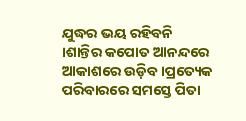ଯୁଦ୍ଧର ଭୟ ରହିବନି ।ଶାନ୍ତିର କପୋତ ଆନନ୍ଦରେ ଆକାଶରେ ଉଡ଼ିବ ।ପ୍ରତ୍ୟେକ ପରିବାରରେ ସମସ୍ତେ ପିତା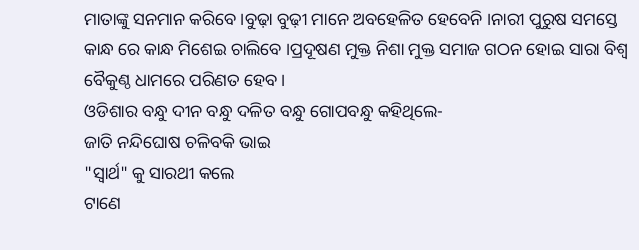ମାତାଙ୍କୁ ସନମାନ କରିବେ ।ବୁଢ଼ା ବୁଢ଼ୀ ମାନେ ଅବହେଳିତ ହେବେନି ।ନାରୀ ପୁରୁଷ ସମସ୍ତେ କାନ୍ଧ ରେ କାନ୍ଧ ମିଶେଇ ଚାଲିବେ ।ପ୍ରଦୂଷଣ ମୁକ୍ତ ନିଶା ମୁକ୍ତ ସମାଜ ଗଠନ ହୋଇ ସାରା ବିଶ୍ୱ ବୈକୁଣ୍ଠ ଧାମରେ ପରିଣତ ହେବ ।
ଓଡିଶାର ବନ୍ଧୁ ଦୀନ ବନ୍ଧୁ ଦଳିତ ବନ୍ଧୁ ଗୋପବନ୍ଧୁ କହିଥିଲେ-
ଜାତି ନନ୍ଦିଘୋଷ ଚଳିବକି ଭାଇ
"ସ୍ୱାର୍ଥ" କୁ ସାରଥୀ କଲେ
ଟାଣେ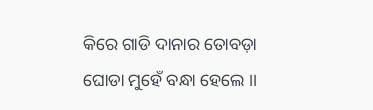କିରେ ଗାଡି ଦାନାର ତୋବଡ଼ା
ଘୋଡା ମୁହେଁ ବନ୍ଧା ହେଲେ ।।